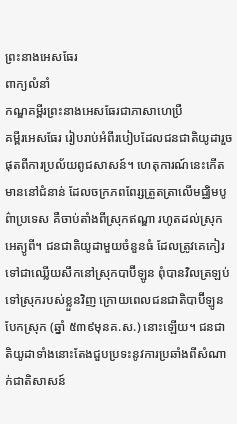ព្រះនាងអេសធែរ
ពាក្យលំនាំ
កណ្ឌគម្ពីរព្រះនាងអេសធែរជាភាសាហេប្រឺ
គម្ពីរអេសធែរ រៀបរាប់អំពីរបៀបដែលជនជាតិយូដារួចផុតពីការប្រល័យពូជសាសន៍។ ហេតុការណ៍នេះកើតមាននៅជំនាន់ ដែលចក្រភពពែរ្សត្រួតត្រាលើមជ្ឈិមបូព៌ាប្រទេស គឺចាប់តាំងពីស្រុកឥណ្ឌា រហូតដល់ស្រុកអេត្យូពី។ ជនជាតិយូដាមួយចំនួនធំ ដែលត្រូវគេកៀរទៅជាឈ្លើយសឹកនៅស្រុកបាប៊ីឡូន ពុំបានវិលត្រឡប់ទៅស្រុករបស់ខ្លួនវិញ ក្រោយពេលជនជាតិបាប៊ីឡូនបែកស្រុក (ឆ្នាំ ៥៣៩មុនគ.ស.) នោះឡើយ។ ជនជាតិយូដាទាំងនោះតែងជួបប្រទះនូវការប្រឆាំងពីសំណាក់ជាតិសាសន៍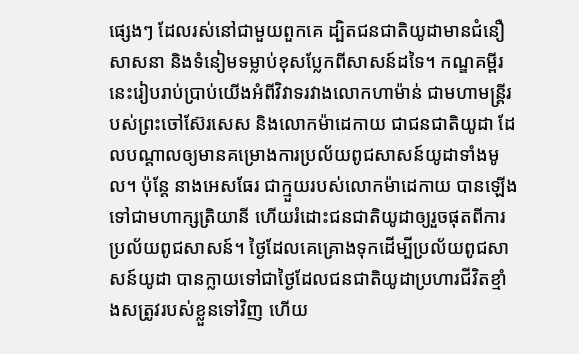ផ្សេងៗ ដែលរស់នៅជាមួយពួកគេ ដ្បិតជនជាតិយូដាមានជំនឿសាសនា និងទំនៀមទម្លាប់ខុសប្លែកពីសាសន៍ដទៃ។ កណ្ឌគម្ពីរនេះរៀបរាប់ប្រាប់យើងអំពីវិវាទរវាងលោកហាម៉ាន់ ជាមហាមន្ត្រីរបស់ព្រះចៅស៊ែរសេស និងលោកម៉ាដេកាយ ជាជនជាតិយូដា ដែលបណ្តាលឲ្យមានគម្រោងការប្រល័យពូជសាសន៍យូដាទាំងមូល។ ប៉ុន្តែ នាងអេសធែរ ជាក្មួយរបស់លោកម៉ាដេកាយ បានឡើងទៅជាមហាក្សត្រិយានី ហើយរំដោះជនជាតិយូដាឲ្យរួចផុតពីការប្រល័យពូជសាសន៍។ ថ្ងៃដែលគេគ្រោងទុកដើម្បីប្រល័យពូជសាសន៍យូដា បានក្លាយទៅជាថ្ងៃដែលជនជាតិយូដាប្រហារជីវិតខ្មាំងសត្រូវរបស់ខ្លួនទៅវិញ ហើយ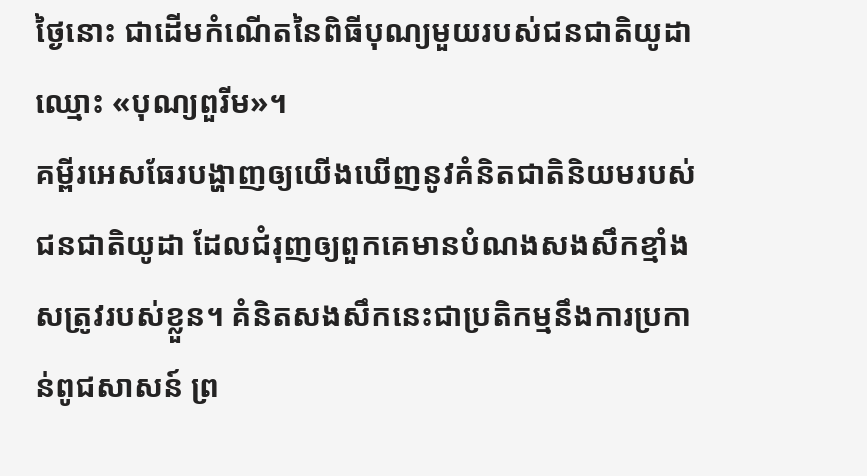ថ្ងៃនោះ ជាដើមកំណើតនៃពិធីបុណ្យមួយរបស់ជនជាតិយូដាឈ្មោះ «បុណ្យពួរីម»។
គម្ពីរអេសធែរបង្ហាញឲ្យយើងឃើញនូវគំនិតជាតិនិយមរបស់ជនជាតិយូដា ដែលជំរុញឲ្យពួកគេមានបំណងសងសឹកខ្មាំងសត្រូវរបស់ខ្លួន។ គំនិតសងសឹកនេះជាប្រតិកម្មនឹងការប្រកាន់ពូជសាសន៍ ព្រ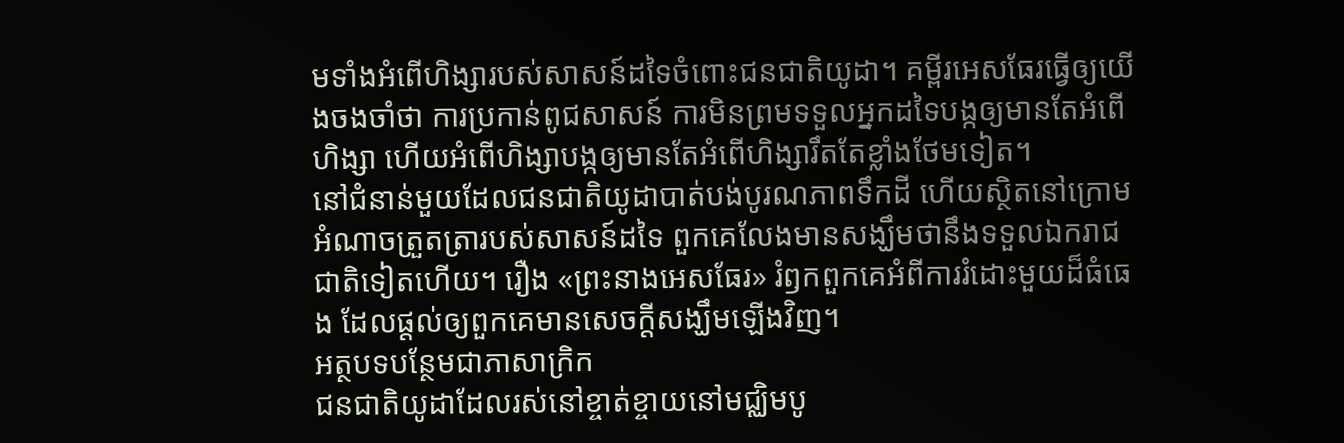មទាំងអំពើហិង្សារបស់សាសន៍ដទៃចំពោះជនជាតិយូដា។ គម្ពីរអេសធែរធ្វើឲ្យយើងចងចាំថា ការប្រកាន់ពូជសាសន៍ ការមិនព្រមទទួលអ្នកដទៃបង្កឲ្យមានតែអំពើហិង្សា ហើយអំពើហិង្សាបង្កឲ្យមានតែអំពើហិង្សារឹតតែខ្លាំងថែមទៀត។
នៅជំនាន់មួយដែលជនជាតិយូដាបាត់បង់បូរណភាពទឹកដី ហើយស្ថិតនៅក្រោមអំណាចត្រួតត្រារបស់សាសន៍ដទៃ ពួកគេលែងមានសង្ឃឹមថានឹងទទួលឯករាជជាតិទៀតហើយ។ រឿង «ព្រះនាងអេសធែរ» រំឭកពួកគេអំពីការរំដោះមួយដ៏ធំធេង ដែលផ្តល់ឲ្យពួកគេមានសេចក្ដីសង្ឃឹមឡើងវិញ។
អត្ថបទបន្ថែមជាភាសាក្រិក
ជនជាតិយូដាដែលរស់នៅខ្ចាត់ខ្ចាយនៅមជ្ឈិមបូ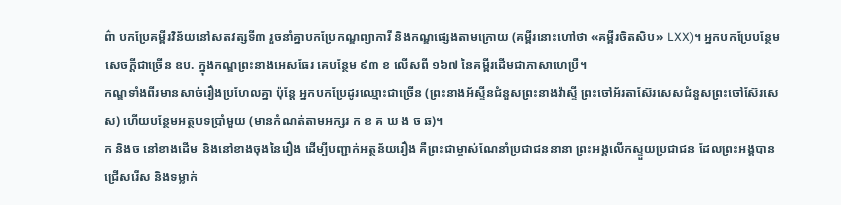ព៌ា បកប្រែគម្ពីរវិន័យនៅសតវត្សទី៣ រួចនាំគ្នាបកប្រែកណ្ឌព្យាការី និងកណ្ឌផ្សេងតាមក្រោយ (គម្ពីរនោះហៅថា «គម្ពីរចិតសិប» LXX)។ អ្នកបកប្រែបន្ថែមសេចក្តីជាច្រើន ឧប. ក្នុងកណ្ឌព្រះនាងអេសធែរ គេបន្ថែម ៩៣ ខ លើសពី ១៦៧ នៃគម្ពីរដើមជាភាសាហេប្រឺ។
កណ្ឌទាំងពីរមានសាច់រឿងប្រហែលគ្នា ប៉ុន្តែ អ្នកបកប្រែដូរឈ្មោះជាច្រើន (ព្រះនាងអ័ស្ទីនជំនួសព្រះនាងវ៉ាស្ទី ព្រះចៅអ័រតាស៊ែរសេសជំនួសព្រះចៅស៊ែរសេស) ហើយបន្ថែមអត្ថបទប្រាំមួយ (មានកំណត់តាមអក្សរ ក ខ គ ឃ ង ច ឆ)។
ក និងច នៅខាងដើម និងនៅខាងចុងនៃរឿង ដើម្បីបញ្ជាក់អត្ថន័យរឿង គឺព្រះជាម្ចាស់ណែនាំប្រជាជននានា ព្រះអង្គលើកស្ទួយប្រជាជន ដែលព្រះអង្គបានជ្រើសរើស និងទម្លាក់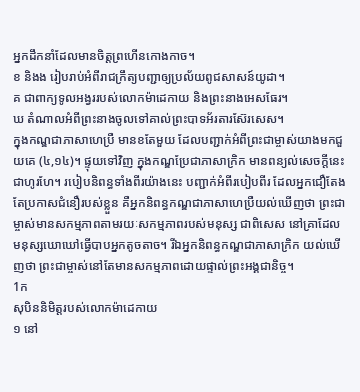អ្នកដឹកនាំដែលមានចិត្តព្រហើនកោងកាច។
ខ និងង រៀបរាប់អំពីរាជក្រឹត្យបញ្ជាឲ្យប្រល័យពូជសាសន៍យូដា។
គ ជាពាក្យទូលអង្វររបស់លោកម៉ាដេកាយ និងព្រះនាងអេសធែរ។
ឃ តំណាលអំពីព្រះនាងចូលទៅគាល់ព្រះបាទអ័រតារស៊ែរសេស។
ក្នុងកណ្ឌជាភាសាហេប្រឺ មានខតែមួយ ដែលបញ្ជាក់អំពីព្រះជាម្ចាស់យាងមកជួយគេ (៤,១៤)។ ផ្ទុយទៅវិញ ក្នុងកណ្ឌប្រែជាភាសាក្រិក មានពន្យល់សេចក្តីនេះជាហូរហែ។ របៀបនិពន្ធទាំងពីរយ៉ាងនេះ បញ្ជាក់អំពីរបៀបពីរ ដែលអ្នកជឿតែងតែប្រកាសជំនឿរបស់ខ្លួន គឺអ្នកនិពន្ធកណ្ឌជាភាសាហេប្រឺយល់ឃើញថា ព្រះជាម្ចាស់មានសកម្មភាពតាមរយៈសកម្មភាពរបស់មនុស្ស ជាពិសេស នៅគ្រាដែលមនុស្សឃោឃៅធ្វើបាបអ្នកតូចតាច។ រីឯអ្នកនិពន្ធកណ្ឌជាភាសាក្រិក យល់ឃើញថា ព្រះជាម្ចាស់នៅតែមានសកម្មភាពដោយផ្ទាល់ព្រះអង្គជានិច្ច។
1ក
សុបិននិមិត្តរបស់លោកម៉ាដេកាយ
១ នៅ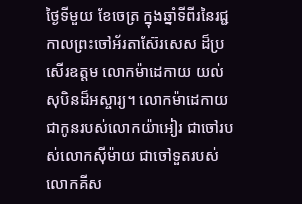ថ្ងៃទីមួយ ខែចេត្រ ក្នុងឆ្នាំទីពីរនៃរជ្ជកាលព្រះចៅអ័រតាស៊ែរសេស ដ៏ប្រសើរឧត្ដម លោកម៉ាដេកាយ យល់សុបិនដ៏អស្ចារ្យ។ លោកម៉ាដេកាយ ជាកូនរបស់លោកយ៉ាអៀរ ជាចៅរបស់លោកស៊ីម៉ាយ ជាចៅទួតរបស់លោកគីស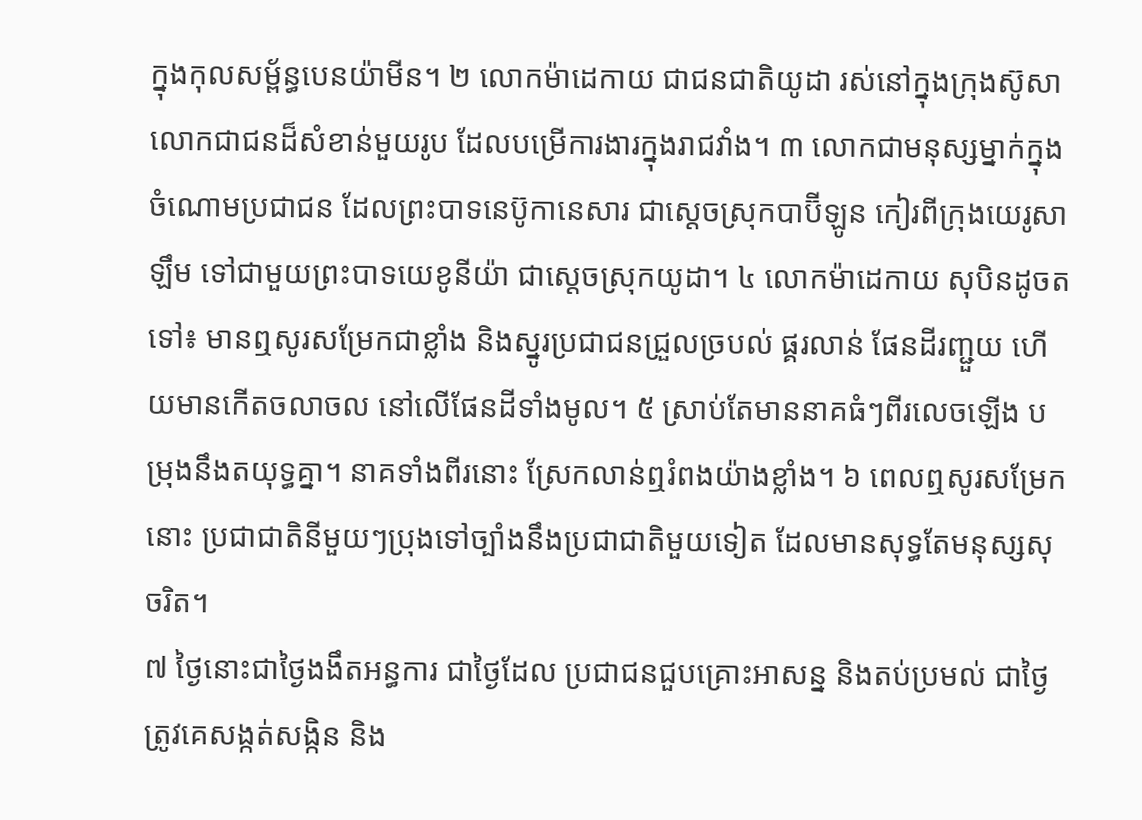ក្នុងកុលសម្ព័ន្ធបេនយ៉ាមីន។ ២ លោកម៉ាដេកាយ ជាជនជាតិយូដា រស់នៅក្នុងក្រុងស៊ូសា លោកជាជនដ៏សំខាន់មួយរូប ដែលបម្រើការងារក្នុងរាជវាំង។ ៣ លោកជាមនុស្សម្នាក់ក្នុងចំណោមប្រជាជន ដែលព្រះបាទនេប៊ូកានេសារ ជាស្ដេចស្រុកបាប៊ីឡូន កៀរពីក្រុងយេរូសាឡឹម ទៅជាមួយព្រះបាទយេខូនីយ៉ា ជាស្ដេចស្រុកយូដា។ ៤ លោកម៉ាដេកាយ សុបិនដូចតទៅ៖ មានឮសូរសម្រែកជាខ្លាំង និងស្នូរប្រជាជនជ្រួលច្របល់ ផ្គរលាន់ ផែនដីរញ្ជួយ ហើយមានកើតចលាចល នៅលើផែនដីទាំងមូល។ ៥ ស្រាប់តែមាននាគធំៗពីរលេចឡើង បម្រុងនឹងតយុទ្ធគ្នា។ នាគទាំងពីរនោះ ស្រែកលាន់ឮរំពងយ៉ាងខ្លាំង។ ៦ ពេលឮសូរសម្រែកនោះ ប្រជាជាតិនីមួយៗប្រុងទៅច្បាំងនឹងប្រជាជាតិមួយទៀត ដែលមានសុទ្ធតែមនុស្សសុចរិត។
៧ ថ្ងៃនោះជាថ្ងៃងងឹតអន្ធការ ជាថ្ងៃដែល ប្រជាជនជួបគ្រោះអាសន្ន និងតប់ប្រមល់ ជាថ្ងៃត្រូវគេសង្កត់សង្កិន និង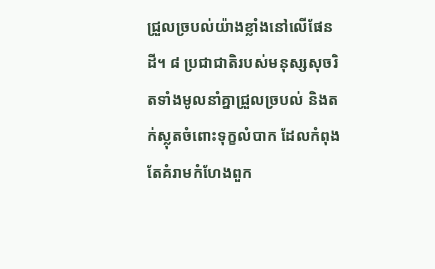ជ្រួលច្របល់យ៉ាងខ្លាំងនៅលើផែនដី។ ៨ ប្រជាជាតិរបស់មនុស្សសុចរិតទាំងមូលនាំគ្នាជ្រួលច្របល់ និងតក់ស្លុតចំពោះទុក្ខលំបាក ដែលកំពុងតែគំរាមកំហែងពួក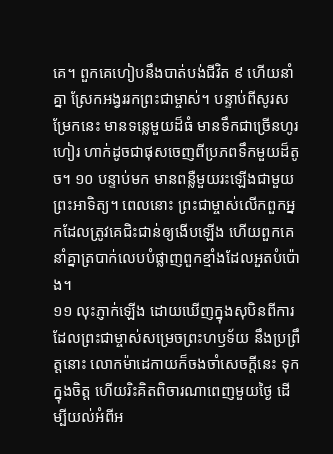គេ។ ពួកគេហៀបនឹងបាត់បង់ជីវិត ៩ ហើយនាំគ្នា ស្រែកអង្វររកព្រះជាម្ចាស់។ បន្ទាប់ពីសូរសម្រែកនេះ មានទន្លេមួយដ៏ធំ មានទឹកជាច្រើនហូរហៀរ ហាក់ដូចជាផុសចេញពីប្រភពទឹកមួយដ៏តូច។ ១០ បន្ទាប់មក មានពន្លឺមួយរះឡើងជាមួយ ព្រះអាទិត្យ។ ពេលនោះ ព្រះជាម្ចាស់លើកពួកអ្នកដែលត្រូវគេជិះជាន់ឲ្យងើបឡើង ហើយពួកគេ នាំគ្នាត្របាក់លេបបំផ្លាញពួកខ្មាំងដែលអួតបំប៉ោង។
១១ លុះភ្ញាក់ឡើង ដោយឃើញក្នុងសុបិនពីការ ដែលព្រះជាម្ចាស់សម្រេចព្រះហឫទ័យ នឹងប្រព្រឹត្តនោះ លោកម៉ាដេកាយក៏ចងចាំសេចក្ដីនេះ ទុកក្នុងចិត្ត ហើយរិះគិតពិចារណាពេញមួយថ្ងៃ ដើម្បីយល់អំពីអ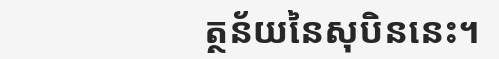ត្ថន័យនៃសុបិននេះ។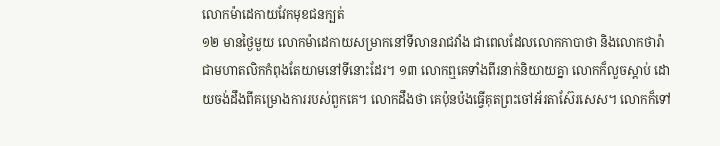លោកម៉ាដេកាយវែកមុខជនក្បត់
១២ មានថ្ងៃមួយ លោកម៉ាដេកាយសម្រាកនៅទីលានរាជវាំង ជាពេលដែលលោកកាបាថា និងលោកថារ៉ា ជាមហាតលិកកំពុងតែយាមនៅទីនោះដែរ។ ១៣ លោកឮគេទាំងពីរនាក់និយាយគ្នា លោកក៏លួចស្តាប់ ដោយចង់ដឹងពីគម្រោងការរបស់ពួកគេ។ លោកដឹងថា គេប៉ុនប៉ងធ្វើគុតព្រះចៅអ័រតាស៊ែរសេស។ លោកក៏ទៅ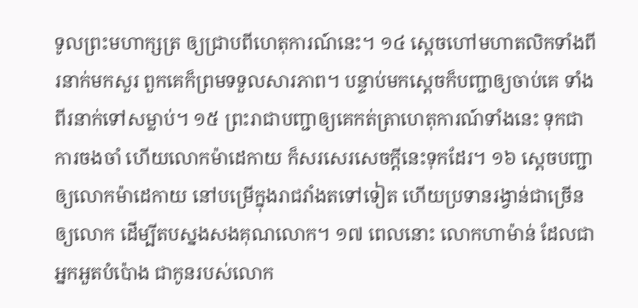ទូលព្រះមហាក្សត្រ ឲ្យជ្រាបពីហេតុការណ៍នេះ។ ១៤ ស្ដេចហៅមហាតលិកទាំងពីរនាក់មកសួរ ពួកគេក៏ព្រមទទួលសារភាព។ បន្ទាប់មកស្ដេចក៏បញ្ជាឲ្យចាប់គេ ទាំងពីរនាក់ទៅសម្លាប់។ ១៥ ព្រះរាជាបញ្ជាឲ្យគេកត់ត្រាហេតុការណ៍ទាំងនេះ ទុកជាការចងចាំ ហើយលោកម៉ាដេកាយ ក៏សរសេរសេចក្ដីនេះទុកដែរ។ ១៦ ស្ដេចបញ្ជាឲ្យលោកម៉ាដេកាយ នៅបម្រើក្នុងរាជវាំងតទៅទៀត ហើយប្រទានរង្វាន់ជាច្រើនឲ្យលោក ដើម្បីតបស្នងសងគុណលោក។ ១៧ ពេលនោះ លោកហាម៉ាន់ ដែលជាអ្នកអួតបំប៉ោង ជាកូនរបស់លោក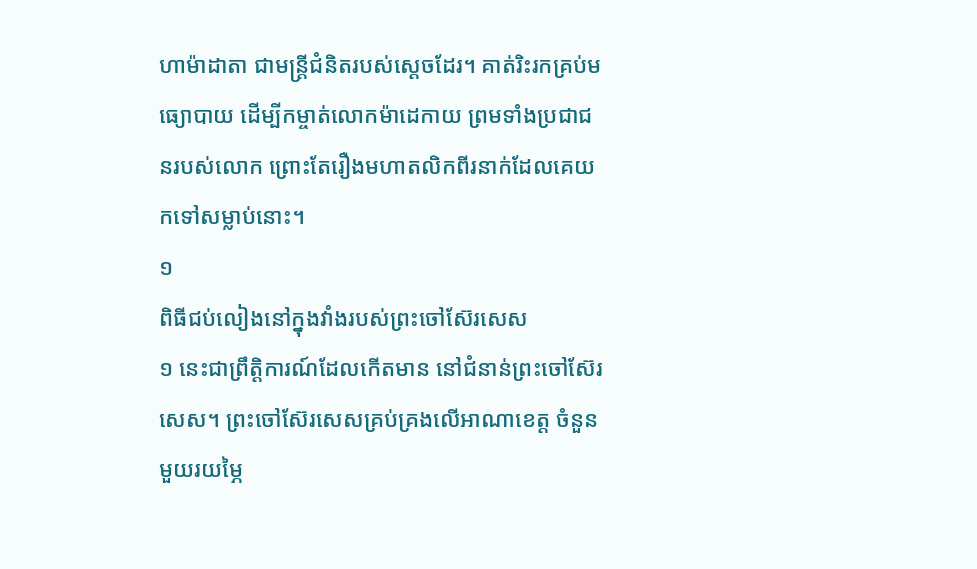ហាម៉ាដាតា ជាមន្ត្រីជំនិតរបស់ស្ដេចដែរ។ គាត់រិះរកគ្រប់មធ្យោបាយ ដើម្បីកម្ចាត់លោកម៉ាដេកាយ ព្រមទាំងប្រជាជនរបស់លោក ព្រោះតែរឿងមហាតលិកពីរនាក់ដែលគេយកទៅសម្លាប់នោះ។
១
ពិធីជប់លៀងនៅក្នុងវាំងរបស់ព្រះចៅស៊ែរសេស
១ នេះជាព្រឹត្តិការណ៍ដែលកើតមាន នៅជំនាន់ព្រះចៅស៊ែរសេស។ ព្រះចៅស៊ែរសេសគ្រប់គ្រងលើអាណាខេត្ត ចំនួនមួយរយម្ភៃ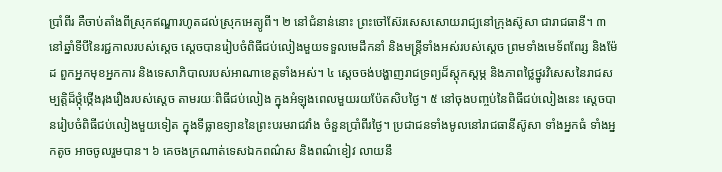ប្រាំពីរ គឺចាប់តាំងពីស្រុកឥណ្ឌារហូតដល់ស្រុកអេត្យូពី។ ២ នៅជំនាន់នោះ ព្រះចៅស៊ែរសេសសោយរាជ្យនៅក្រុងស៊ូសា ជារាជធានី។ ៣ នៅឆ្នាំទីបីនៃរជ្ជកាលរបស់ស្តេច ស្តេចបានរៀបចំពិធីជប់លៀងមួយទទួលមេដឹកនាំ និងមន្ត្រីទាំងអស់របស់ស្តេច ព្រមទាំងមេទ័ពពែរ្ស និងម៉ែដ ពួកអ្នកមុខអ្នកការ និងទេសាភិបាលរបស់អាណាខេត្តទាំងអស់។ ៤ ស្តេចចង់បង្ហាញរាជទ្រព្យដ៏ស្តុកស្តម្ភ និងភាពថ្លៃថ្នូរវិសេសនៃរាជសម្បត្តិដ៏ថ្កុំថ្កើងរុងរឿងរបស់ស្តេច តាមរយៈពិធីជប់លៀង ក្នុងអំឡុងពេលមួយរយប៉ែតសិបថ្ងៃ។ ៥ នៅចុងបញ្ចប់នៃពិធីជប់លៀងនេះ ស្តេចបានរៀបចំពិធីជប់លៀងមួយទៀត ក្នុងទីធ្លាឧទ្យាននៃព្រះបរមរាជវាំង ចំនួនប្រាំពីរថ្ងៃ។ ប្រជាជនទាំងមូលនៅរាជធានីស៊ូសា ទាំងអ្នកធំ ទាំងអ្នកតូច អាចចូលរួមបាន។ ៦ គេចងក្រណាត់ទេសឯកពណ៌ស និងពណ៌ខៀវ លាយនឹ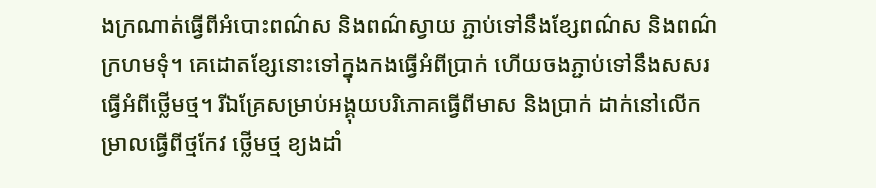ងក្រណាត់ធ្វើពីអំបោះពណ៌ស និងពណ៌ស្វាយ ភ្ជាប់ទៅនឹងខ្សែពណ៌ស និងពណ៌ក្រហមទុំ។ គេដោតខ្សែនោះទៅក្នុងកងធ្វើអំពីប្រាក់ ហើយចងភ្ជាប់ទៅនឹងសសរធ្វើអំពីថ្លើមថ្ម។ រីឯគ្រែសម្រាប់អង្គុយបរិភោគធ្វើពីមាស និងប្រាក់ ដាក់នៅលើកម្រាលធ្វើពីថ្មកែវ ថ្លើមថ្ម ខ្យងដាំ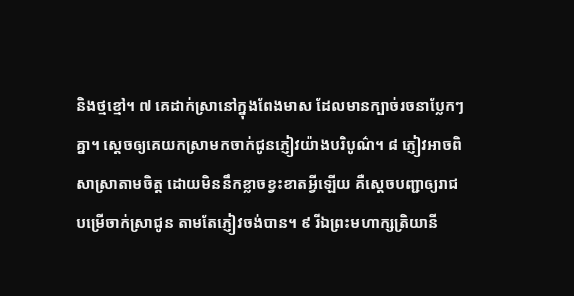និងថ្មខ្មៅ។ ៧ គេដាក់ស្រានៅក្នុងពែងមាស ដែលមានក្បាច់រចនាប្លែកៗគ្នា។ ស្តេចឲ្យគេយកស្រាមកចាក់ជូនភ្ញៀវយ៉ាងបរិបូណ៌។ ៨ ភ្ញៀវអាចពិសាស្រាតាមចិត្ត ដោយមិននឹកខ្លាចខ្វះខាតអ្វីឡើយ គឺស្តេចបញ្ជាឲ្យរាជបម្រើចាក់ស្រាជូន តាមតែភ្ញៀវចង់បាន។ ៩ រីឯព្រះមហាក្សត្រិយានី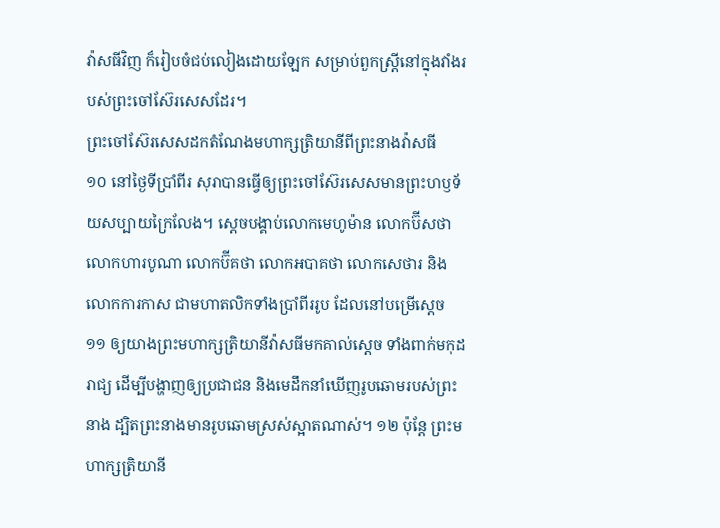វ៉ាសធីវិញ ក៏រៀបចំជប់លៀងដោយឡែក សម្រាប់ពួកស្ត្រីនៅក្នុងវាំងរបស់ព្រះចៅស៊ែរសេសដែរ។
ព្រះចៅស៊ែរសេសដកតំណែងមហាក្សត្រិយានីពីព្រះនាងវ៉ាសធី
១០ នៅថ្ងៃទីប្រាំពីរ សុរាបានធ្វើឲ្យព្រះចៅស៊ែរសេសមានព្រះហឫទ័យសប្បាយក្រៃលែង។ ស្តេចបង្គាប់លោកមេហូម៉ាន លោកប៊ីសថា លោកហារបូណា លោកប៊ីគថា លោកអបាគថា លោកសេថារ និងលោកការកាស ជាមហាតលិកទាំងប្រាំពីររូប ដែលនៅបម្រើស្តេច ១១ ឲ្យយាងព្រះមហាក្សត្រិយានីវ៉ាសធីមកគាល់ស្តេច ទាំងពាក់មកុដរាជ្យ ដើម្បីបង្ហាញឲ្យប្រជាជន និងមេដឹកនាំឃើញរូបឆោមរបស់ព្រះនាង ដ្បិតព្រះនាងមានរូបឆោមស្រស់ស្អាតណាស់។ ១២ ប៉ុន្តែ ព្រះមហាក្សត្រិយានី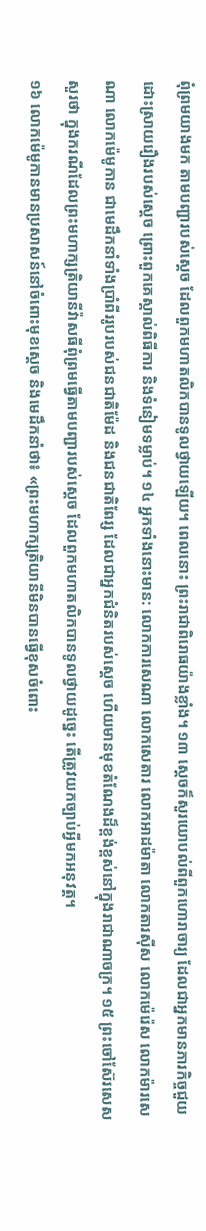ពុំព្រមយាងមក តាមបញ្ជារបស់ស្តេច ដែលពួកមហាតលិកបានទូលថ្វាយឡើយ។ ពេលនោះ ព្រះរាជាពិរោធយ៉ាងខ្លាំង។ ១៣ ស្តេចក៏សួរយោបល់ពីពួកហោរាចារ្យ ដែលជាអ្នកមានភារកិច្ចជួយដោះស្រាយរឿងរបស់ស្តេច ព្រោះពួកគេស្គាល់ពិធីការ និងទំនៀមទម្លាប់។ ១៤ អ្នកទាំងនោះមាន: លោកការសេណា លោកសេតារ លោកអាដម៉ាតា លោកតារស៊ីស លោកម៉េរ៉េស លោកម៉ារសេណា លោកម៉េមូកាន ជាមេដឹកនាំទាំងប្រាំពីររូបរបស់ជនជាតិម៉ែដ និងជនជាតិពែរ្ស ដែលជាអ្នកជំនិតរបស់ស្តេច ហើយមានមុខតំណែងដ៏ខ្ពង់ខ្ពស់នៅក្នុងរាជាណាចក្រ។ ១៥ ព្រះចៅស៊ែរសេសសួរថា ក្នុងករណីដែលព្រះមហាក្សត្រិយានីវ៉ាសធីពុំព្រមធ្វើតាមបញ្ជារបស់ស្តេច ដែលពួកមហាតលិកបានទូលថ្វាយដូច្នេះ តើត្រូវយកច្បាប់អ្វីមកអនុវត្ត។
១៦ លោកម៉េមូកានមានប្រសាសន៍នៅចំពោះមុខស្តេច និងមេដឹកនាំថា៖ «ព្រះមហាក្សត្រិយានីមិនបានធ្វើខុសចំពោះ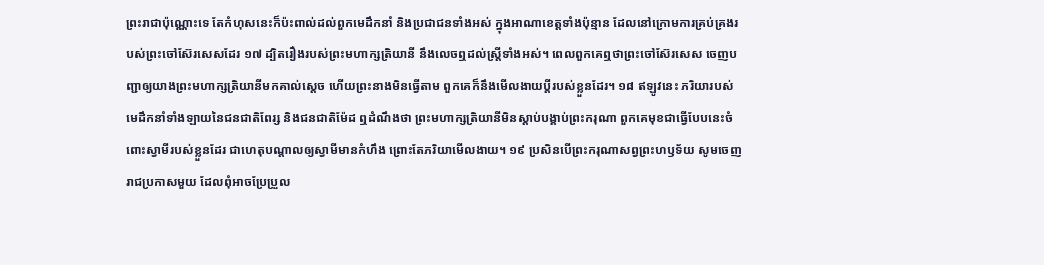ព្រះរាជាប៉ុណ្ណោះទេ តែកំហុសនេះក៏ប៉ះពាល់ដល់ពួកមេដឹកនាំ និងប្រជាជនទាំងអស់ ក្នុងអាណាខេត្តទាំងប៉ុន្មាន ដែលនៅក្រោមការគ្រប់គ្រងរបស់ព្រះចៅស៊ែរសេសដែរ ១៧ ដ្បិតរឿងរបស់ព្រះមហាក្សត្រិយានី នឹងលេចឮដល់ស្ត្រីទាំងអស់។ ពេលពួកគេឮថាព្រះចៅស៊ែរសេស ចេញបញ្ជាឲ្យយាងព្រះមហាក្សត្រិយានីមកគាល់ស្តេច ហើយព្រះនាងមិនធ្វើតាម ពួកគេក៏នឹងមើលងាយប្ដីរបស់ខ្លួនដែរ។ ១៨ ឥឡូវនេះ ភរិយារបស់មេដឹកនាំទាំងឡាយនៃជនជាតិពែរ្ស និងជនជាតិម៉ែដ ឮដំណឹងថា ព្រះមហាក្សត្រិយានីមិនស្ដាប់បង្គាប់ព្រះករុណា ពួកគេមុខជាធ្វើបែបនេះចំពោះស្វាមីរបស់ខ្លួនដែរ ជាហេតុបណ្តាលឲ្យស្វាមីមានកំហឹង ព្រោះតែភរិយាមើលងាយ។ ១៩ ប្រសិនបើព្រះករុណាសព្វព្រះហឫទ័យ សូមចេញរាជប្រកាសមួយ ដែលពុំអាចប្រែប្រួល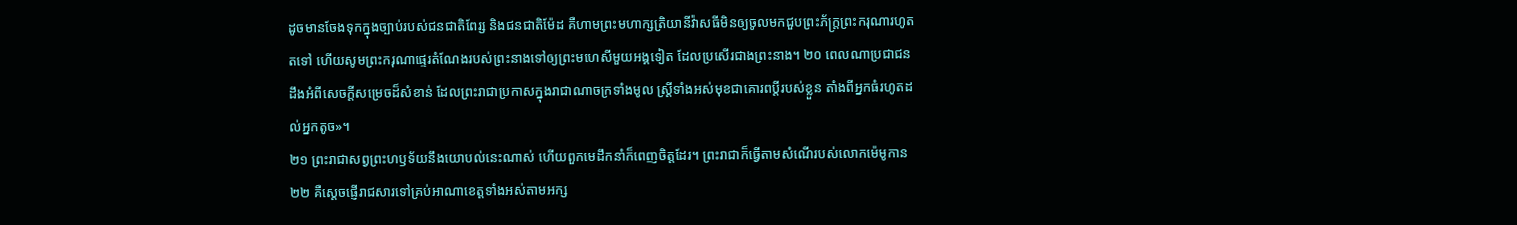ដូចមានចែងទុកក្នុងច្បាប់របស់ជនជាតិពែរ្ស និងជនជាតិម៉ែដ គឺហាមព្រះមហាក្សត្រិយានីវ៉ាសធីមិនឲ្យចូលមកជួបព្រះភ័ក្ត្រព្រះករុណារហូតតទៅ ហើយសូមព្រះករុណាផ្ទេរតំណែងរបស់ព្រះនាងទៅឲ្យព្រះមហេសីមួយអង្គទៀត ដែលប្រសើរជាងព្រះនាង។ ២០ ពេលណាប្រជាជនដឹងអំពីសេចក្ដីសម្រេចដ៏សំខាន់ ដែលព្រះរាជាប្រកាសក្នុងរាជាណាចក្រទាំងមូល ស្ត្រីទាំងអស់មុខជាគោរពប្ដីរបស់ខ្លួន តាំងពីអ្នកធំរហូតដល់អ្នកតូច»។
២១ ព្រះរាជាសព្វព្រះហឫទ័យនឹងយោបល់នេះណាស់ ហើយពួកមេដឹកនាំក៏ពេញចិត្តដែរ។ ព្រះរាជាក៏ធ្វើតាមសំណើរបស់លោកម៉េមូកាន ២២ គឺស្តេចផ្ញើរាជសារទៅគ្រប់អាណាខេត្តទាំងអស់តាមអក្ស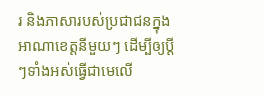រ និងភាសារបស់ប្រជាជនក្នុងអាណាខេត្តនីមួយៗ ដើម្បីឲ្យប្ដីៗទាំងអស់ធ្វើជាមេលើ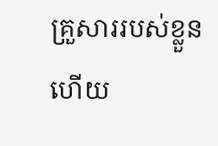គ្រួសាររបស់ខ្លួន ហើយ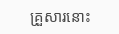គ្រួសារនោះ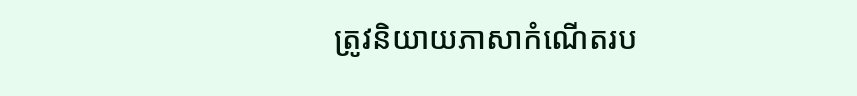ត្រូវនិយាយភាសាកំណើតរប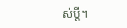ស់ប្ដី។